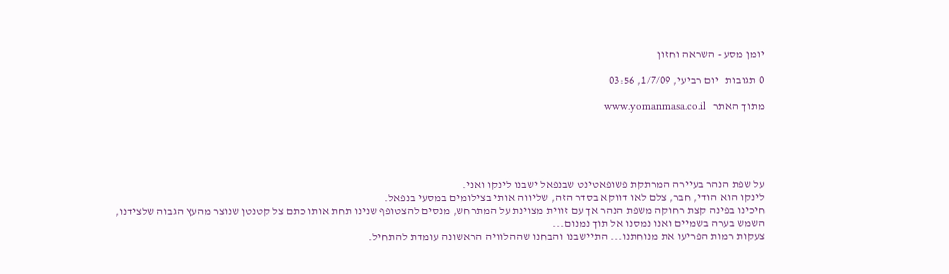יומן מסע - השראה וחזון

0 תגובות   יום רביעי, 1/7/09, 03:56

מתוך האתר   www.yomanmasa.co.il





על שפת הנהר בעיירה המרתקת פשופאטינט שבנפאל ישבנו לינקו ואני.
לינקו הוא הודי, חבר, צלם לאו דווקא בסדר הזה, שליווה אותי בצילומים במסעי בנפאל.
חיכינו בפינה קצת רחוקה משפת הנהר אך עם זווית מצוינת על המתרחש, מנסים להצטופף שנינו תחת אותו כתם צל קטנטן שנוצר מהעץ הגבוה שלצידנו,
השמש בערה בשמיים ואנו נמסנו אל תוך נמנום...
צעקות רמות הפריעו את מנוחתנו... התיישבנו והבחנו שההלוויה הראשונה עומדת להתחיל.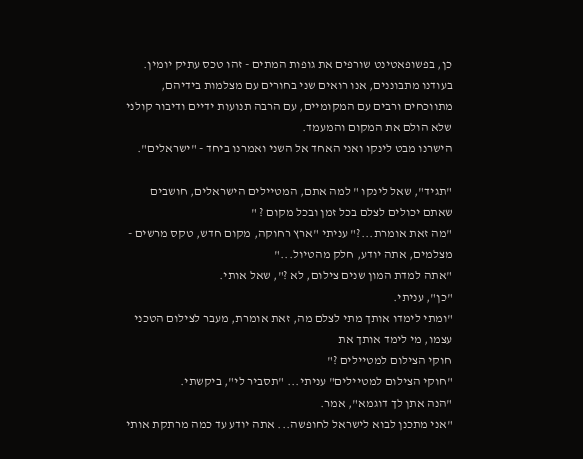כן, בפשופאטינט שורפים את גופות המתים - זהו טכס עתיק יומין.
בעודנו מתבוננים, אנו רואים שני בחורים עם מצלמות בידיהם, מתווכחים ורבים עם המקומיים, עם הרבה תנועות ידיים ודיבור קולני שלא הולם את המקום והמעמד.
הישרנו מבט לינקו ואני האחד אל השני ואמרנו ביחד - "ישראלים".

"תגיד", שאל לינקו " למה אתם, המטיילים הישראלים, חושבים שאתם יכולים לצלם בכל זמן ובכל מקום ? "
"מה זאת אומרת...?" עניתי "ארץ רחוקה, מקום חדש, טקס מרשים - מצלמים, אתה יודע, חלק מהטיול..."
"אתה למדת המון שנים צילום, לא ?", שאל אותי.
"כן", עניתי.
"ומתי לימדו אותך מתי לצלם מה, זאת אומרת, מעבר לצילום הטכני עצמו, מי לימד אותך את
חוקי הצילום למטיילים ?"
"חוקי הצילום למטיילים" עניתי... "תסביר לי", ביקשתי.
"הנה אתן לך דוגמא", אמר.
"אני מתכנן לבוא לישראל לחופשה... אתה יודע עד כמה מרתקת אותי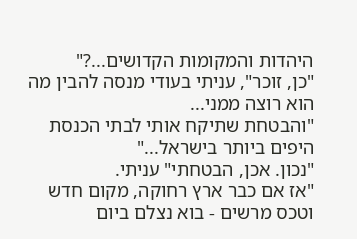היהדות והמקומות הקדושים...?"
"כן, זוכר", עניתי בעודי מנסה להבין מה הוא רוצה ממני...
"והבטחת שתיקח אותי לבתי הכנסת היפים ביותר בישראל..."
"נכון. אכן, הבטחתי" עניתי.
"אז אם כבר ארץ רחוקה, מקום חדש וטכס מרשים - בוא נצלם ביום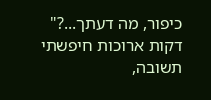כיפור, מה דעתך...?"
דקות ארוכות חיפשתי תשובה,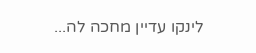לינקו עדיין מחכה לה...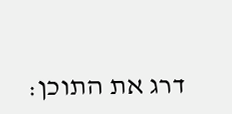דרג את התוכן: